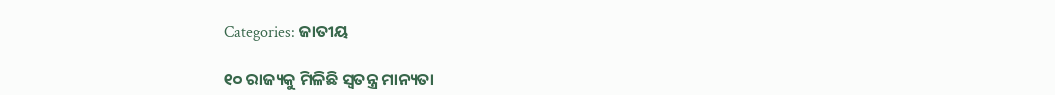Categories: ଜାତୀୟ

୧୦ ରାଜ୍ୟକୁ ମିଳିଛି ସ୍ବତନ୍ତ୍ର ମାନ୍ୟତା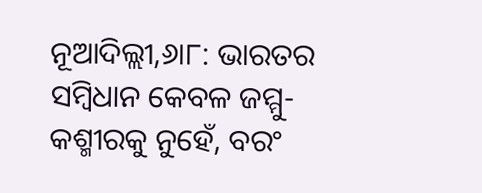ନୂଆଦିଲ୍ଲୀ,୬ା୮: ଭାରତର ସମ୍ବିଧାନ କେବଳ ଜମ୍ମୁ-କଶ୍ମୀରକୁ ନୁହେଁ, ବରଂ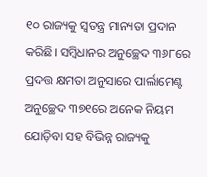୧୦ ରାଜ୍ୟକୁ ସ୍ବତନ୍ତ୍ର ମାନ୍ୟତା ପ୍ରଦାନ କରିଛି। ସମ୍ବିଧାନର ଅନୁଚ୍ଛେଦ ୩୬୮ରେ ପ୍ରଦତ୍ତ କ୍ଷମତା ଅନୁସାରେ ପାର୍ଲାମେଣ୍ଟ ଅନୁଚ୍ଛେଦ ୩୭୧ରେ ଅନେକ ନିୟମ ଯୋଡ଼ିବା ସହ ବିଭିନ୍ନ ରାଜ୍ୟକୁ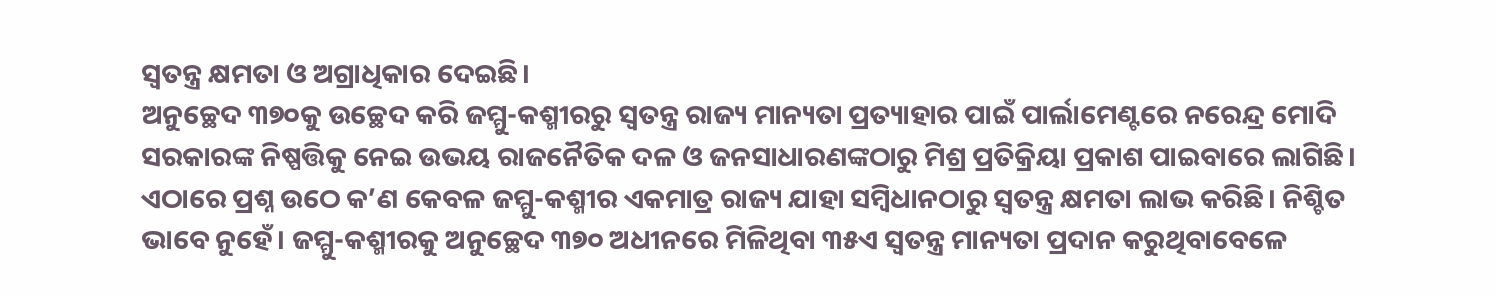ସ୍ବତନ୍ତ୍ର କ୍ଷମତା ଓ ଅଗ୍ରାଧିକାର ଦେଇଛି।
ଅନୁଚ୍ଛେଦ ୩୭୦କୁ ଉଚ୍ଛେଦ କରି ଜମ୍ମୁ-କଶ୍ମୀରରୁ ସ୍ବତନ୍ତ୍ର ରାଜ୍ୟ ମାନ୍ୟତା ପ୍ରତ୍ୟାହାର ପାଇଁ ପାର୍ଲାମେଣ୍ଟରେ ନରେନ୍ଦ୍ର ମୋଦି ସରକାରଙ୍କ ନିଷ୍ପତ୍ତିକୁ ନେଇ ଉଭୟ ରାଜନୈତିକ ଦଳ ଓ ଜନସାଧାରଣଙ୍କଠାରୁ ମିଶ୍ର ପ୍ରତିକ୍ରିୟା ପ୍ରକାଶ ପାଇବାରେ ଲାଗିଛି। ଏଠାରେ ପ୍ରଶ୍ନ ଉଠେ କ’ଣ କେବଳ ଜମ୍ମୁ-କଶ୍ମୀର ଏକମାତ୍ର ରାଜ୍ୟ ଯାହା ସମ୍ବିଧାନଠାରୁ ସ୍ବତନ୍ତ୍ର କ୍ଷମତା ଲାଭ କରିଛି। ନିଶ୍ଚିତ ଭାବେ ନୁହେଁ। ଜମ୍ମୁ-କଶ୍ମୀରକୁ ଅନୁଚ୍ଛେଦ ୩୭୦ ଅଧୀନରେ ମିଳିଥିବା ୩୫ଏ ସ୍ବତନ୍ତ୍ର ମାନ୍ୟତା ପ୍ରଦାନ କରୁଥିବାବେଳେ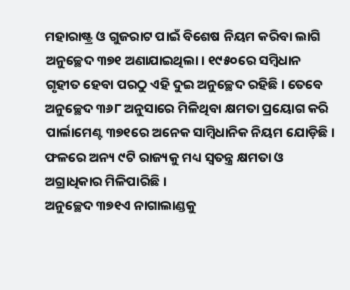ମହାରାଷ୍ଟ୍ର ଓ ଗୁଜରାଟ ପାଇଁ ବିଶେଷ ନିୟମ କରିବା ଲାଗି ଅନୁଚ୍ଛେଦ ୩୭୧ ଅଣାଯାଇଥିଲା। ୧୯୫୦ରେ ସମ୍ବିଧାନ ଗୃହୀତ ହେବା ପରଠୁ ଏହି ଦୁଇ ଅନୁଚ୍ଛେଦ ରହିଛି। ତେବେ ଅନୁଚ୍ଛେଦ ୩୬୮ ଅନୁସାରେ ମିଳିଥିବା କ୍ଷମତା ପ୍ରୟୋଗ କରି ପାର୍ଲାମେଣ୍ଟ ୩୭୧ରେ ଅନେକ ସାମ୍ବିଧାନିକ ନିୟମ ଯୋଡ଼ିଛି। ଫଳରେ ଅନ୍ୟ ୯ଟି ରାଜ୍ୟକୁ ମଧ୍ୟ ସ୍ବତନ୍ତ୍ର କ୍ଷମତା ଓ ଅଗ୍ରାଧିକାର ମିଳିପାରିଛି।
ଅନୁଚ୍ଛେଦ ୩୭୧ଏ ନାଗାଲାଣ୍ଡକୁ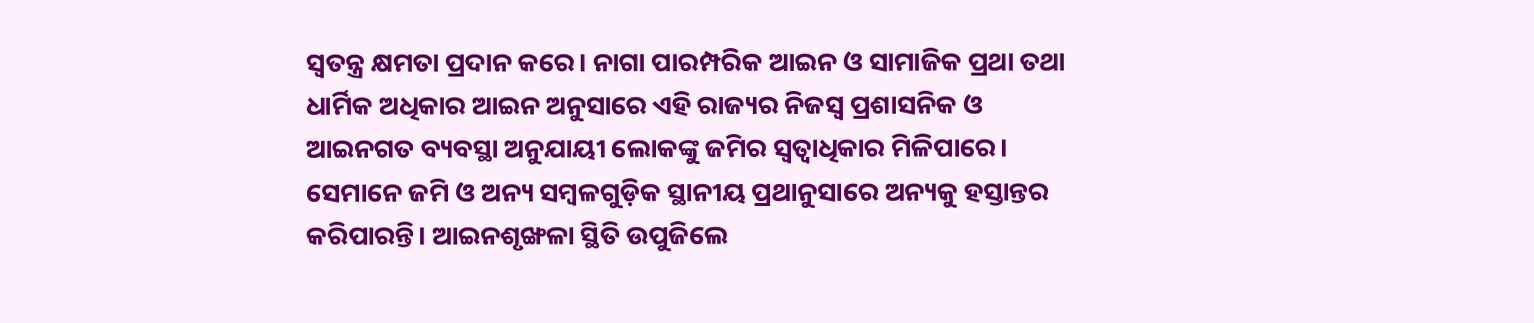ସ୍ବତନ୍ତ୍ର କ୍ଷମତା ପ୍ରଦାନ କରେ। ନାଗା ପାରମ୍ପରିକ ଆଇନ ଓ ସାମାଜିକ ପ୍ରଥା ତଥା ଧାର୍ମିକ ଅଧିକାର ଆଇନ ଅନୁସାରେ ଏହି ରାଜ୍ୟର ନିଜସ୍ବ ପ୍ରଶାସନିକ ଓ ଆଇନଗତ ବ୍ୟବସ୍ଥା ଅନୁଯାୟୀ ଲୋକଙ୍କୁ ଜମିର ସ୍ବତ୍ୱାଧିକାର ମିଳିପାରେ। ସେମାନେ ଜମି ଓ ଅନ୍ୟ ସମ୍ବଳଗୁଡ଼ିକ ସ୍ଥାନୀୟ ପ୍ରଥାନୁସାରେ ଅନ୍ୟକୁ ହସ୍ତାନ୍ତର କରିପାରନ୍ତି। ଆଇନଶୃଙ୍ଖଳା ସ୍ଥିତି ଉପୁଜିଲେ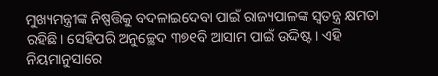ମୁଖ୍ୟମନ୍ତ୍ରୀଙ୍କ ନିଷ୍ପତ୍ତିକୁ ବଦଳାଇଦେବା ପାଇଁ ରାଜ୍ୟପାଳଙ୍କ ସ୍ବତନ୍ତ୍ର କ୍ଷମତା ରହିଛି। ସେହିପରି ଅନୁଚ୍ଛେଦ ୩୭୧ବି ଆସାମ ପାଇଁ ଉଦ୍ଦିଷ୍ଟ। ଏହି ନିୟମାନୁସାରେ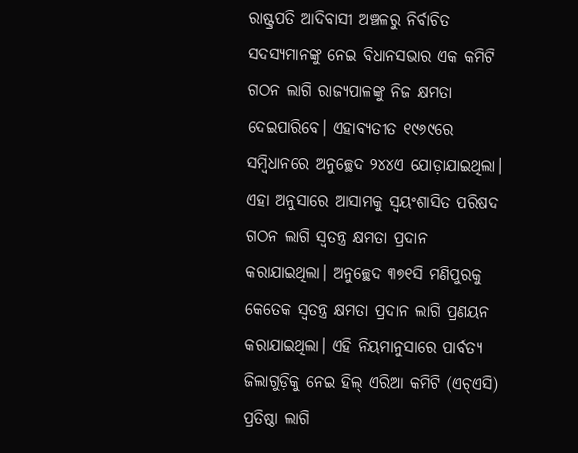ରାଷ୍ଟ୍ରପତି ଆଦିବାସୀ ଅଞ୍ଚଳରୁ ନିର୍ବାଚିତ ସଦସ୍ୟମାନଙ୍କୁ ନେଇ ବିଧାନସଭାର ଏକ କମିଟି ଗଠନ ଲାଗି ରାଜ୍ୟପାଳଙ୍କୁ ନିଜ କ୍ଷମତା ଦେଇପାରିବେ। ଏହାବ୍ୟତୀତ ୧୯୬୯ରେ ସମ୍ବିଧାନରେ ଅନୁଚ୍ଛେଦ ୨୪୪ଏ ଯୋଡ଼ାଯାଇଥିଲା। ଏହା ଅନୁସାରେ ଆସାମକୁ ସ୍ବୟଂଶାସିତ ପରିଷଦ ଗଠନ ଲାଗି ସ୍ବତନ୍ତ୍ର କ୍ଷମତା ପ୍ରଦାନ କରାଯାଇଥିଲା। ଅନୁଚ୍ଛେଦ ୩୭୧ସି ମଣିପୁରକୁ କେତେକ ସ୍ବତନ୍ତ୍ର କ୍ଷମତା ପ୍ରଦାନ ଲାଗି ପ୍ରଣୟନ କରାଯାଇଥିଲା। ଏହି ନିୟମାନୁସାରେ ପାର୍ବତ୍ୟ ଜିଲାଗୁଡ଼ିକୁ ନେଇ ହିଲ୍‌ ଏରିଆ କମିଟି (ଏଚ୍‌ଏସି) ପ୍ରତିଷ୍ଠା ଲାଗି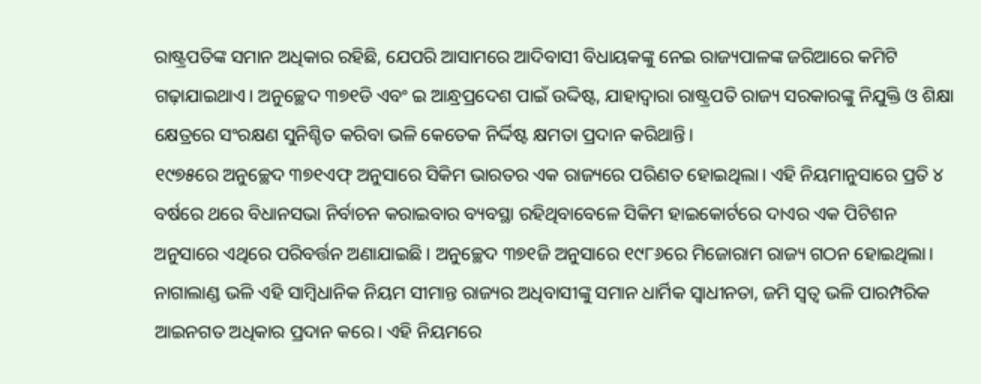ରାଷ୍ଟ୍ରପତିଙ୍କ ସମାନ ଅଧିକାର ରହିଛି, ଯେପରି ଆସାମରେ ଆଦିବାସୀ ବିଧାୟକଙ୍କୁ ନେଇ ରାଜ୍ୟପାଳଙ୍କ ଜରିଆରେ କମିଟି ଗଢ଼ାଯାଇଥାଏ। ଅନୁଚ୍ଛେଦ ୩୭୧ଡି ଏବଂ ଇ ଆନ୍ଧ୍ରପ୍ରଦେଶ ପାଇଁ ଉଦ୍ଦିଷ୍ଟ, ଯାହାଦ୍ୱାରା ରାଷ୍ଟ୍ରପତି ରାଜ୍ୟ ସରକାରଙ୍କୁ ନିଯୁକ୍ତି ଓ ଶିକ୍ଷା କ୍ଷେତ୍ରରେ ସଂରକ୍ଷଣ ସୁନିଶ୍ଚିତ କରିବା ଭଳି କେତେକ ନିର୍ଦ୍ଦିଷ୍ଟ କ୍ଷମତା ପ୍ରଦାନ କରିଥାନ୍ତି।
୧୯୭୫ରେ ଅନୁଚ୍ଛେଦ ୩୭୧ଏଫ୍‌ ଅନୁସାରେ ସିକିମ ଭାରତର ଏକ ରାଜ୍ୟରେ ପରିଣତ ହୋଇଥିଲା। ଏହି ନିୟମାନୁସାରେ ପ୍ରତି ୪ ବର୍ଷରେ ଥରେ ବିଧାନସଭା ନିର୍ବାଚନ କରାଇବାର ବ୍ୟବସ୍ଥା ରହିଥିବାବେଳେ ସିକିମ ହାଇକୋର୍ଟରେ ଦାଏର ଏକ ପିଟିଶନ ଅନୁସାରେ ଏଥିରେ ପରିବର୍ତ୍ତନ ଅଣାଯାଇଛି। ଅନୁଚ୍ଛେଦ ୩୭୧ଜି ଅନୁସାରେ ୧୯୮୬ରେ ମିଜୋରାମ ରାଜ୍ୟ ଗଠନ ହୋଇଥିଲା। ନାଗାଲାଣ୍ଡ ଭଳି ଏହି ସାମ୍ବିଧାନିକ ନିୟମ ସୀମାନ୍ତ ରାଜ୍ୟର ଅଧିବାସୀଙ୍କୁ ସମାନ ଧାର୍ମିକ ସ୍ବାଧୀନତା, ଜମି ସ୍ବତ୍ୱ ଭଳି ପାରମ୍ପରିକ ଆଇନଗତ ଅଧିକାର ପ୍ରଦାନ କରେ। ଏହି ନିୟମରେ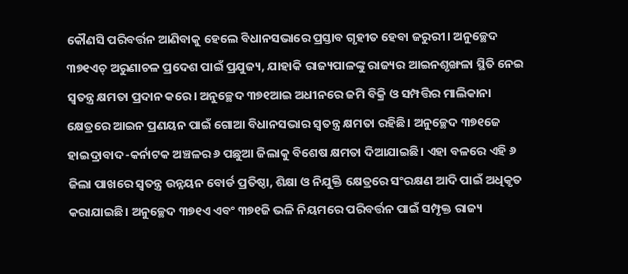କୌଣସି ପରିବର୍ତ୍ତନ ଆଣିବାକୁ ହେଲେ ବିଧାନସଭାରେ ପ୍ରସ୍ତାବ ଗୃହୀତ ହେବା ଜରୁରୀ। ଅନୁଚ୍ଛେଦ ୩୭୧ଏଚ୍‌ ଅରୁଣାଚଳ ପ୍ରଦେଶ ପାଇଁ ପ୍ରଯୁଜ୍ୟ, ଯାହାକି ରାଜ୍ୟପାଳଙ୍କୁ ରାଜ୍ୟର ଆଇନଶୃଙ୍ଖଳା ସ୍ଥିତି ନେଇ ସ୍ବତନ୍ତ୍ର କ୍ଷମତା ପ୍ରଦାନ କରେ। ଅନୁଚ୍ଛେଦ ୩୭୧ଆଇ ଅଧୀନରେ ଜମି ବିକ୍ରି ଓ ସମ୍ପତ୍ତିର ମାଲିକାନା କ୍ଷେତ୍ରରେ ଆଇନ ପ୍ରଣୟନ ପାଇଁ ଗୋଆ ବିଧାନସଭାର ସ୍ବତନ୍ତ୍ର କ୍ଷମତା ରହିଛି। ଅନୁଚ୍ଛେଦ ୩୭୧ଜେ ହାଇଦ୍ରାବାଦ-କର୍ନାଟକ ଅଞ୍ଚଳର ୬ ପଛୁଆ ଜିଲାକୁ ବିଶେଷ କ୍ଷମତା ଦିଆଯାଇଛି। ଏହା ବଳରେ ଏହି ୬ ଜିଲା ପାଖରେ ସ୍ବତନ୍ତ୍ର ଉନ୍ନୟନ ବୋର୍ଡ ପ୍ରତିଷ୍ଠା, ଶିକ୍ଷା ଓ ନିଯୁକ୍ତି କ୍ଷେତ୍ରରେ ସଂରକ୍ଷଣ ଆଦି ପାଇଁ ଅଧିକୃତ କରାଯାଇଛି। ଅନୁଚ୍ଛେଦ ୩୭୧ଏ ଏବଂ ୩୭୧ଜି ଭଳି ନିୟମରେ ପରିବର୍ତ୍ତନ ପାଇଁ ସମ୍ପୃକ୍ତ ରାଜ୍ୟ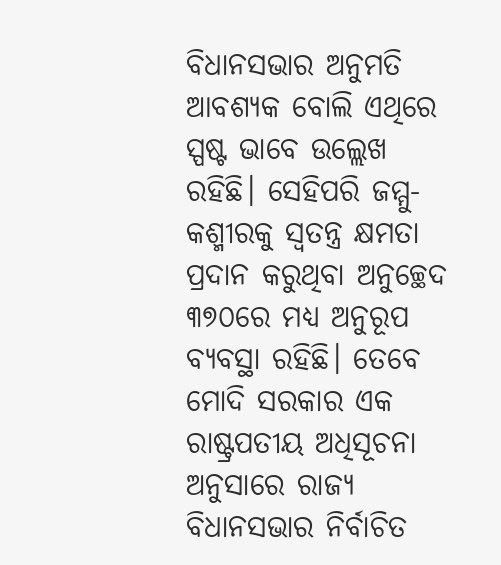ବିଧାନସଭାର ଅନୁମତି ଆବଶ୍ୟକ ବୋଲି ଏଥିରେ ସ୍ପଷ୍ଟ ଭାବେ ଉଲ୍ଲେଖ ରହିଛି। ସେହିପରି ଜମ୍ମୁ-କଶ୍ମୀରକୁ ସ୍ବତନ୍ତ୍ର କ୍ଷମତା ପ୍ରଦାନ କରୁଥିବା ଅନୁଚ୍ଛେଦ ୩୭୦ରେ ମଧ୍ୟ ଅନୁରୂପ ବ୍ୟବସ୍ଥା ରହିଛି। ତେବେ ମୋଦି ସରକାର ଏକ ରାଷ୍ଟ୍ରପତୀୟ ଅଧିସୂଚନା ଅନୁସାରେ ରାଜ୍ୟ ବିଧାନସଭାର ନିର୍ବାଚିତ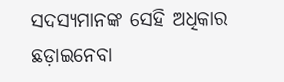ସଦସ୍ୟମାନଙ୍କ ସେହି ଅଧିକାର ଛଡ଼ାଇନେବା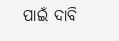ପାଇଁ ଦାବି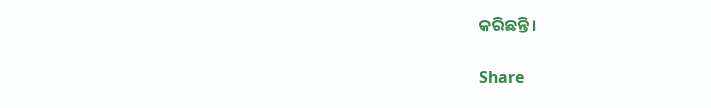କରିଛନ୍ତି।

Share